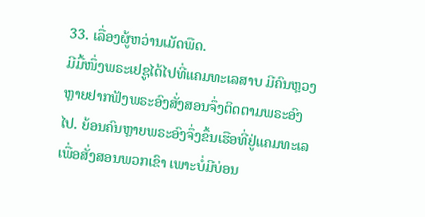33. ເລື່ອງຜູ້ຫວ່ານເມັດພືດ.
ມີມື້ໜຶ່ງພຣະເຢຊູໄດ້ໄປທີ່ແຄມທະເລສາບ ມີຄົນຫຼວງຫຼາຍຢາກຟັງພຣະອົງສັ່ງສອນຈຶ່ງຕິດຕາມພຣະອົງໄປ. ຍ້ອນຄົນຫຼາຍພຣະອົງຈຶ່ງຂຶ້ນເຮືອທີ່ຢູ່ແຄມທະເລ ເພື່ອສັ່ງສອນພວກເຂົາ ເພາະບໍ່ມີບ່ອນ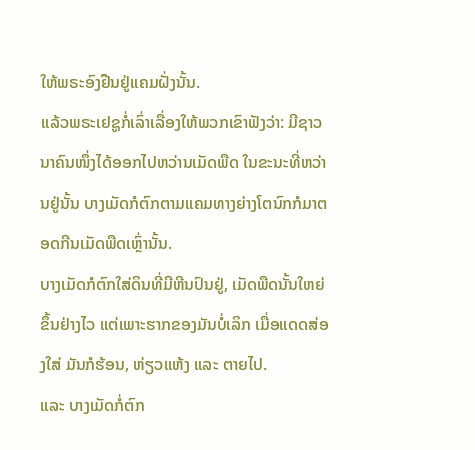ໃຫ້ພຣະອົງຢືນຢູ່ແຄມຝັ່ງນັ້ນ.
ແລ້ວພຣະເຢຊູກໍ່ເລົ່າເລື່ອງໃຫ້ພວກເຂົາຟັງວ່າ: ມີຊາວນາຄົນໜຶ່ງໄດ້ອອກໄປຫວ່ານເມັດພືດ ໃນຂະນະທີ່ຫວ່ານຢູ່ນັ້ນ ບາງເມັດກໍຕົກຕາມແຄມທາງຍ່າງໂຕນົກກໍມາຕອດກີນເມັດພືດເຫຼົ່ານັ້ນ.
ບາງເມັດກໍຕົກໃສ່ດິນທີ່ມີຫີນປົນຢູ່, ເມັດພືດນັ້ນໃຫຍ່ຂຶ້ນຢ່າງໄວ ແຕ່ເພາະຮາກຂອງມັນບໍ່ເລິກ ເມື່ອແດດສ່ອງໃສ່ ມັນກໍຮ້ອນ, ຫ່ຽວແຫ້ງ ແລະ ຕາຍໄປ.
ແລະ ບາງເມັດກໍ່ຕົກ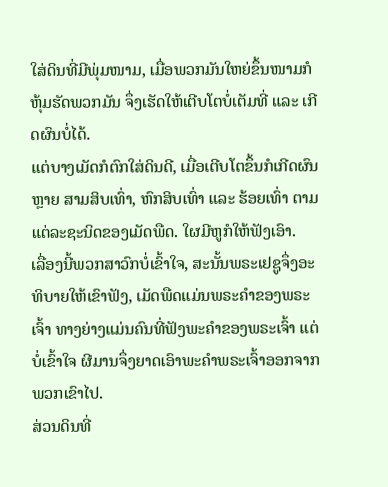ໃສ່ດິນທີ່ມີພຸ່ມໜາມ, ເມື່ອພວກມັນໃຫຍ່ຂຶ້ນໜາມກໍຫຸ້ມຮັດພວກມັນ ຈຶ່ງເຮັດໃຫ້ເຕີບໂຕບໍ່ເຕັມທີ່ ແລະ ເກີດຜົນບໍ່ໄດ້.
ແຕ່ບາງເມັດກໍຕົກໃສ່ດິນດີ, ເມື່ອເຕີບໂຕຂຶ້ນກໍເກີດຜົນຫຼາຍ ສາມສິບເທົ່າ, ຫົກສິບເທົ່າ ແລະ ຮ້ອຍເທົ່າ ຕາມແຕ່ລະຊະນິດຂອງເມັດພືດ. ໃຜມີຫູກໍໃຫ້ຟັງເອົາ.
ເລື່ອງນີ້ພວກສາວົກບໍ່ເຂົ້າໃຈ, ສະນັ້ນພຣະເຢຊູຈຶ່ງອະທິບາຍໃຫ້ເຂົາຟັງ, ເມັດພືດແມ່ນພຣະຄໍາຂອງພຣະເຈົ້າ ທາງຍ່າງແມ່ນຄົນທີ່ຟັງພະຄໍາຂອງພຣະເຈົ້າ ແຕ່ບໍ່ເຂົ້າໃຈ ຜີມານຈຶ່ງຍາດເອົາພະຄໍາພຣະເຈົ້າອອກຈາກພວກເຂົາໄປ.
ສ່ວນດິນທີ່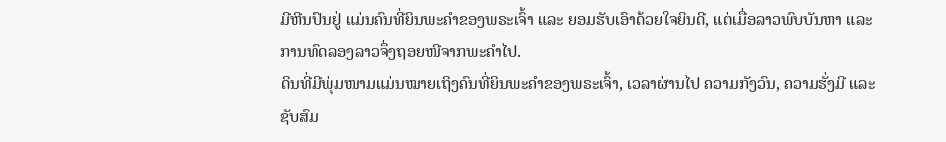ມີຫີນປົນຢູ່ ແມ່ນຄົນທີ່ຍິນພະຄໍາຂອງພຣະເຈົ້າ ແລະ ຍອມຮັບເອົາດ້ວຍໃຈຍິນດີ, ແຕ່ເມື່ອລາວພົບບັນຫາ ແລະ ການທົດລອງລາວຈຶ່ງຖອຍໜີຈາກພະຄໍາໄປ.
ດິນທີ່ມີພຸ່ມໜາມແມ່ນໝາຍເຖິງຄົນທີ່ຍິນພະຄໍາຂອງພຣະເຈົ້າ, ເວລາຜ່ານໄປ ຄວາມກັງວົນ, ຄວາມຮັ່ງມີ ແລະ ຊັບສົມ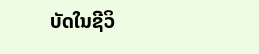ບັດໃນຊີວິ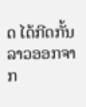ດ ໄດ້ກີດກັ້ນລາວອອກຈາກ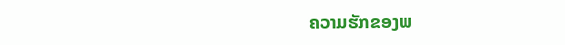ຄວາມຮັກຂອງພ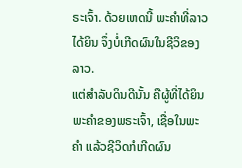ຣະເຈົ້າ. ດ້ວຍເຫດນີ້ ພະຄໍາທີ່ລາວໄດ້ຍິນ ຈຶ່ງບໍ່ເກີດຜົນໃນຊີວິຂອງລາວ.
ແຕ່ສໍາລັບດິນດີນັ້ນ ຄືຜູ້ທີ່ໄດ້ຍິນພະຄໍາຂອງພຣະເຈົ້າ, ເຊື່ອໃນພະຄໍາ ແລ້ວຊີວິດກໍເກີດຜົນ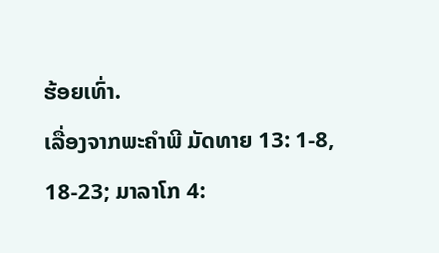ຮ້ອຍເທົ່າ.
ເລື່ອງຈາກພະຄໍາພີ ມັດທາຍ 13: 1-8, 18-23; ມາລາໂກ 4: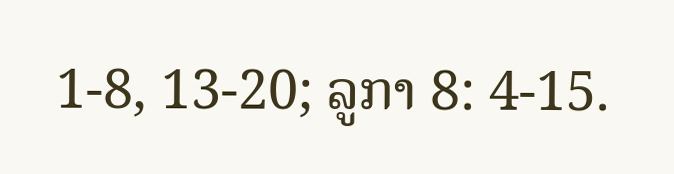1-8, 13-20; ລູກາ 8: 4-15.